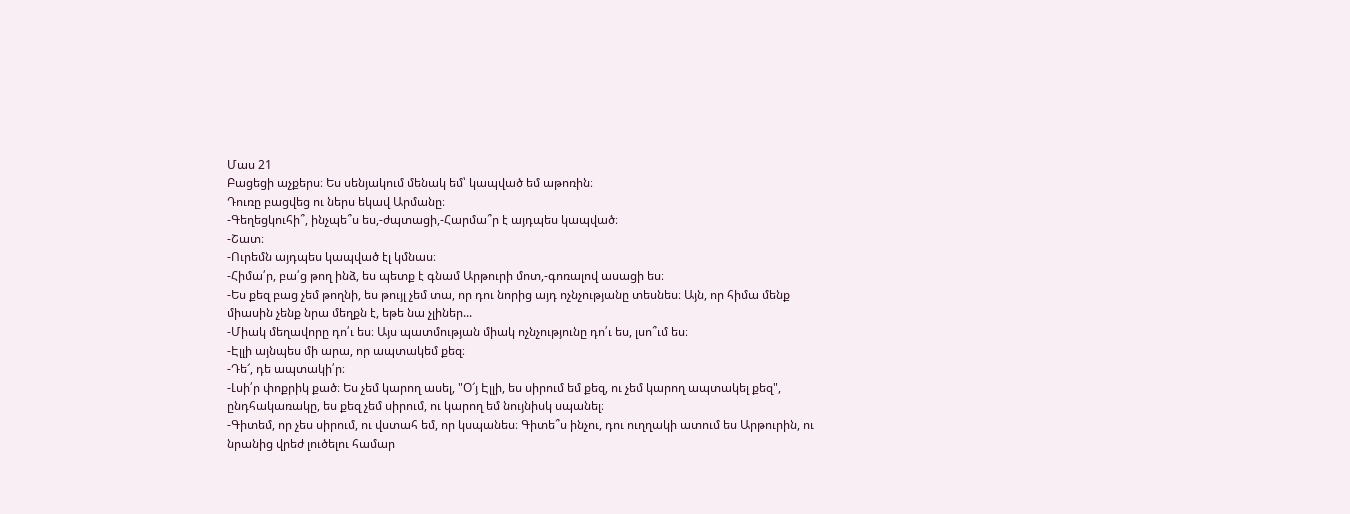Մաս 21
Բացեցի աչքերս։ Ես սենյակում մենակ եմ՝ կապված եմ աթոռին։
Դուռը բացվեց ու ներս եկավ Արմանը։
-Գեղեցկուհի՞, ինչպե՞ս ես,-ժպտացի,-Հարմա՞ր է այդպես կապված։
-Շատ։
-Ուրեմն այդպես կապված էլ կմնաս։
-Հիմա՛ր, բա՛ց թող ինձ, ես պետք է գնամ Արթուրի մոտ,-գոռալով ասացի ես։
-Ես քեզ բաց չեմ թողնի, ես թույլ չեմ տա, որ դու նորից այդ ոչնչությանը տեսնես։ Այն, որ հիմա մենք միասին չենք նրա մեղքն է, եթե նա չլիներ...
-Միակ մեղավորը դո՛ւ ես։ Այս պատմության միակ ոչնչությունը դո՛ւ ես, լսո՞ւմ ես։
-Էլլի այնպես մի արա, որ ապտակեմ քեզ։
-Դե՜, դե ապտակի՛ր։
-Լսի՛ր փոքրիկ քած։ Ես չեմ կարող ասել, "Օ՜յ Էլլի, ես սիրում եմ քեզ, ու չեմ կարող ապտակել քեզ", ընդհակառակը, ես քեզ չեմ սիրում, ու կարող եմ նույնիսկ սպանել։
-Գիտեմ, որ չես սիրում, ու վստահ եմ, որ կսպանես։ Գիտե՞ս ինչու, դու ուղղակի ատում ես Արթուրին, ու նրանից վրեժ լուծելու համար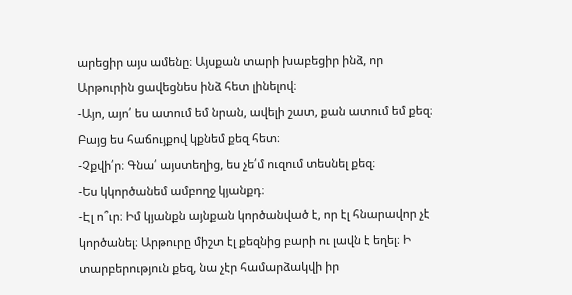արեցիր այս ամենը։ Այսքան տարի խաբեցիր ինձ, որ Արթուրին ցավեցնես ինձ հետ լինելով։
-Այո, այո՛ ես ատում եմ նրան, ավելի շատ, քան ատում եմ քեզ։ Բայց ես հաճույքով կքնեմ քեզ հետ։
-Չքվի՛ր։ Գնա՛ այստեղից, ես չե՛մ ուզում տեսնել քեզ։
-Ես կկործանեմ ամբողջ կյանքդ։
-Էլ ո՞ւր։ Իմ կյանքն այնքան կործանված է, որ էլ հնարավոր չէ կործանել։ Արթուրը միշտ էլ քեզնից բարի ու լավն է եղել։ Ի տարբերություն քեզ, նա չէր համարձակվի իր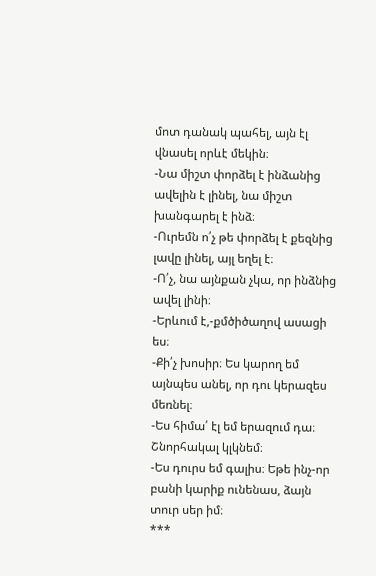մոտ դանակ պահել, այն էլ վնասել որևէ մեկին։
-Նա միշտ փորձել է ինձանից ավելին է լինել, նա միշտ խանգարել է ինձ։
-Ուրեմն ո՛չ թե փորձել է քեզնից լավը լինել, այլ եղել է։
-Ո՛չ, նա այնքան չկա, որ ինձնից ավել լինի։
-Երևում է,-քմծիծաղով ասացի ես։
-Քի՛չ խոսիր։ Ես կարող եմ այնպես անել, որ դու կերազես մեռնել։
-Ես հիմա՛ էլ եմ երազում դա։ Շնորհակալ կլկնեմ։
-Ես դուրս եմ գալիս։ Եթե ինչ-որ բանի կարիք ունենաս, ձայն տուր սեր իմ։
***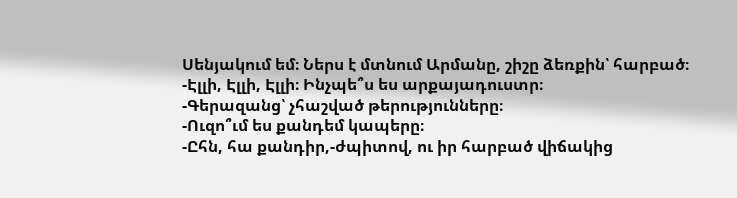Սենյակում եմ։ Ներս է մտնում Արմանը, շիշը ձեռքին՝ հարբած։
-Էլլի, Էլլի, Էլլի։ Ինչպե՞ս ես արքայադուստր։
-Գերազանց՝ չհաշված թերությունները։
-Ուզո՞ւմ ես քանդեմ կապերը։
-Ըհն, հա քանդիր,-ժպիտով, ու իր հարբած վիճակից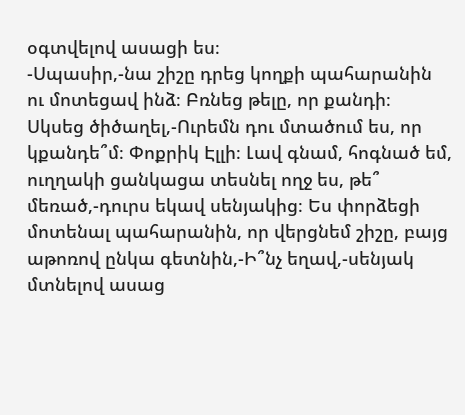օգտվելով ասացի ես։
-Սպասիր,-նա շիշը դրեց կողքի պահարանին ու մոտեցավ ինձ։ Բռնեց թելը, որ քանդի։ Սկսեց ծիծաղել,-Ուրեմն դու մտածում ես, որ կքանդե՞մ։ Փոքրիկ Էլլի։ Լավ գնամ, հոգնած եմ, ուղղակի ցանկացա տեսնել ողջ ես, թե՞ մեռած,-դուրս եկավ սենյակից։ Ես փորձեցի մոտենալ պահարանին, որ վերցնեմ շիշը, բայց աթոռով ընկա գետնին,-Ի՞նչ եղավ,-սենյակ մտնելով ասաց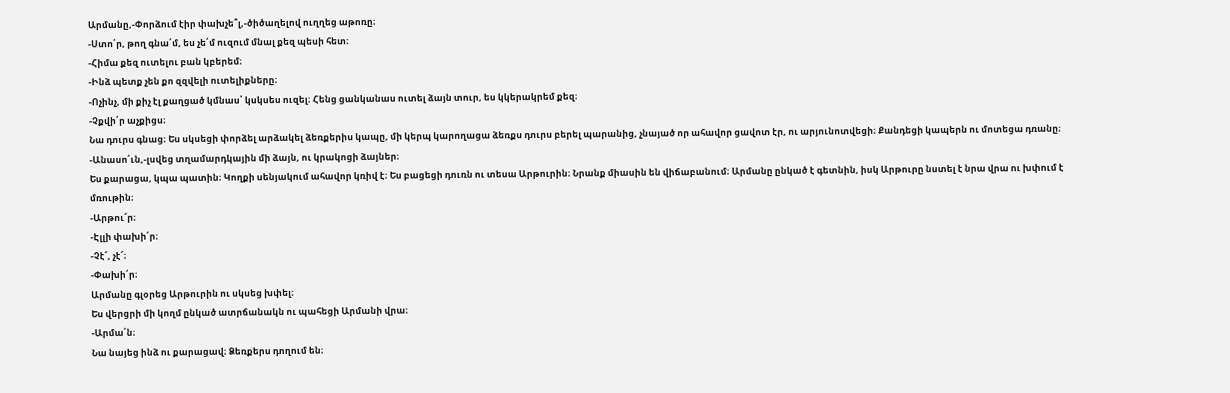Արմանը,-Փորձում էիր փախչե՞լ,-ծիծաղելով ուղղեց աթոռը։
-Ստո՛ր, թող գնա՛մ, ես չե՛մ ուզում մնալ քեզ պեսի հետ։
-Հիմա քեզ ուտելու բան կբերեմ։
-Ինձ պետք չեն քո զզվելի ուտելիքները։
-Ոչինչ, մի քիչ էլ քաղցած կմնաս՝ կսկսես ուզել։ Հենց ցանկանաս ուտել ձայն տուր, ես կկերակրեմ քեզ։
-Չքվի՛ր աչքիցս։
Նա դուրս գնաց։ Ես սկսեցի փորձել արձակել ձեռքերիս կապը, մի կերպ կարողացա ձեռքս դուրս բերել պարանից, չնայած որ ահավոր ցավոտ էր, ու արյունոտվեցի։ Քանդեցի կապերն ու մոտեցա դռանը։
-Անասո՛ւն,-լսվեց տղամարդկային մի ձայն, ու կրակոցի ձայներ։
Ես քարացա, կպա պատին։ Կողքի սենյակում ահավոր կռիվ է։ Ես բացեցի դուռն ու տեսա Արթուրին։ Նրանք միասին են վիճաբանում։ Արմանը ընկած է գետնին, իսկ Արթուրը նստել է նրա վրա ու խփում է մռութին։
-Արթու՜ր։
-Էլլի փախի՛ր։
-Չէ՜, չէ՜։
-Փախի՛ր։
Արմանը գլօրեց Արթուրին ու սկսեց խփել։
Ես վերցրի մի կողմ ընկած ատրճանակն ու պահեցի Արմանի վրա։
-Արմա՛ն։
Նա նայեց ինձ ու քարացավ։ Ձեռքերս դողում են։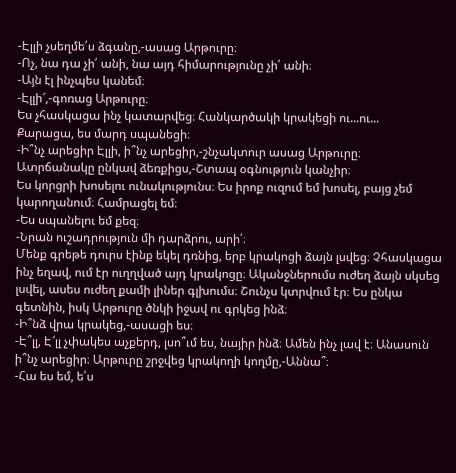-Էլլի չսեղմե՛ս ձգանը,-ասաց Արթուրը։
-Ոչ, նա դա չի՛ անի, նա այդ հիմարությունը չի՛ անի։
-Այն էլ ինչպես կանեմ։
-Էլլի՜,-գոռաց Արթուրը։
Ես չհասկացա ինչ կատարվեց։ Հանկարծակի կրակեցի ու...ու...
Քարացա, ես մարդ սպանեցի։
-Ի՞նչ արեցիր Էլլի, ի՞նչ արեցիր,-շնչակտուր ասաց Արթուրը։
Ատրճանակը ընկավ ձեռքիցս,-Շտապ օգնություն կանչիր։
Ես կորցրի խոսելու ունակությունս։ Ես իրոք ուզում եմ խոսել, բայց չեմ կարողանում։ Համրացել եմ։
-Ես սպանելու եմ քեզ։
-Նրան ուշադրություն մի դարձրու, արի՛։
Մենք գրեթե դուրս էինք եկել դռնից, երբ կրակոցի ձայն լսվեց։ Չհասկացա ինչ եղավ, ում էր ուղղված այդ կրակոցը։ Ականջներումս ուժեղ ձայն սկսեց լսվել, ասես ուժեղ քամի լիներ գլխումս։ Շունչս կտրվում էր։ Ես ընկա գետնին, իսկ Արթուրը ծնկի իջավ ու գրկեց ինձ։
-Ի՞նձ վրա կրակեց,-ասացի ես։
-Է՞լլ, Է՜լլ չփակես աչքերդ, լսո՞ւմ ես, նայիր ինձ։ Ամեն ինչ լավ է։ Անասուն ի՞նչ արեցիր։ Արթուրը շրջվեց կրակողի կողմը,-Աննա՞։
-Հա ես եմ, ե՛ս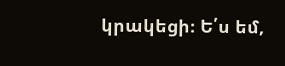կրակեցի։ Ե՛ս եմ,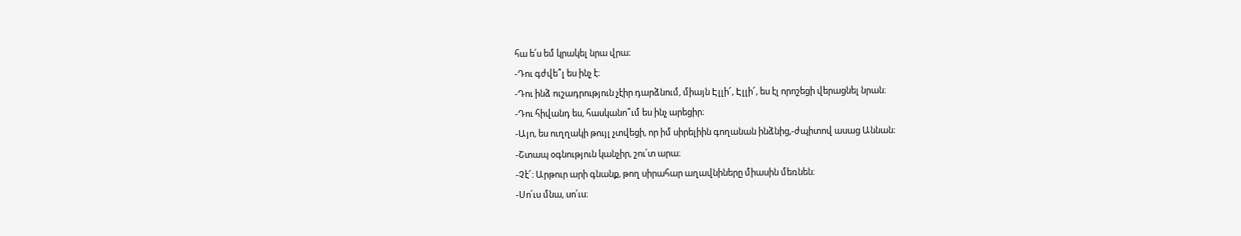հա ե՛ս եմ կրակել նրա վրա։
-Դու գժվե՞լ ես ինչ է։
-Դու ինձ ուշադրություն չէիր դարձնում, միայն Էլլի՜, Էլլի՜, ես էլ որոշեցի վերացնել նրան։
-Դու հիվանդ ես, հասկանո՞ւմ ես ինչ արեցիր։
-Այո, ես ուղղակի թույլ չտվեցի, որ իմ սիրելիին գողանան ինձնից,-ժպիտով ասաց Աննան։
-Շտապ օգնություն կանչիր, շու՛տ արա։
-Չէ՜։ Արթուր արի գնանք, թող սիրահար աղավնիները միասին մեռնեն։
-Սո՛ւս մնա, սո՛ւս։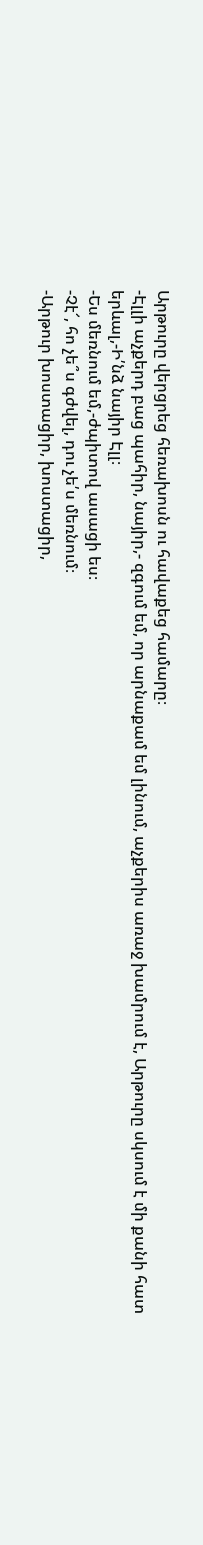Արթուրը վերցրեց հեռախոսն ու հավաքեց համարը։
-Էլլի աչքերդ բաց պահիր, նայիր,- զգում եմ, որ արնաքամ եմ լինում, աչքերիս առաջ խամրում է, Արթուրը սկսում է մի քանի հատ երևալ,-Ի՛նձ նայիր Էլլ։
-Ես մեռնում եմ,-ժպիտով ասացի ես։
-Չէ՜, հո չե՞ս գժվել, դու չե՛ս մեռնում։
-Արթուր խոստացիր, խոստացիր,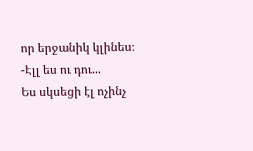որ երջանիկ կլինես։
-Էլլ ես ու դու...
Ես սկսեցի էլ ոչինչ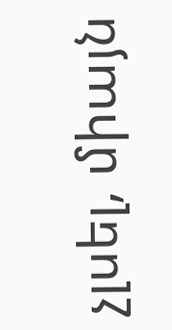չլսել, միայն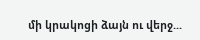մի կրակոցի ձայն ու վերջ...